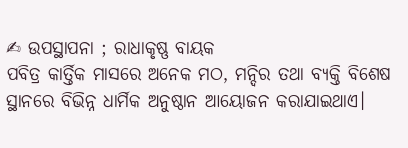✍ ଉପସ୍ଥାପନା ; ରାଧାକୃଷ୍ଣ ବାୟକ
ପବିତ୍ର କାର୍ତ୍ତିକ ମାସରେ ଅନେକ ମଠ, ମନ୍ଦିର ତଥା ବ୍ୟକ୍ତି ବିଶେଷ ସ୍ଥାନରେ ବିଭିନ୍ନ ଧାର୍ମିକ ଅନୁଷ୍ଠାନ ଆୟୋଜନ କରାଯାଇଥାଏ।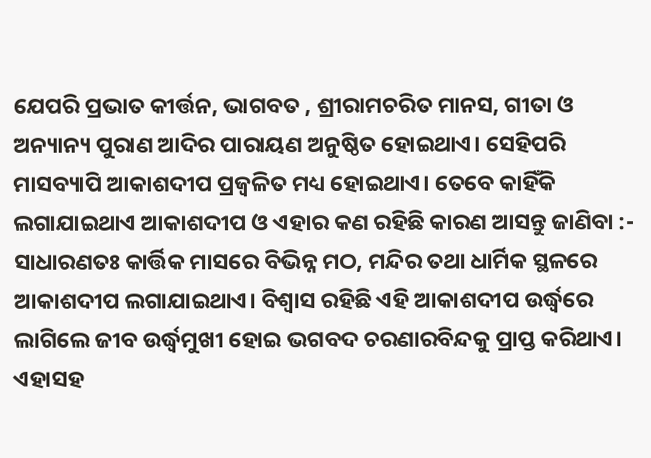ଯେପରି ପ୍ରଭାତ କୀର୍ତ୍ତନ, ଭାଗବତ , ଶ୍ରୀରାମଚରିତ ମାନସ, ଗୀତା ଓ ଅନ୍ୟାନ୍ୟ ପୁରାଣ ଆଦିର ପାରାୟଣ ଅନୁଷ୍ଠିତ ହୋଇଥାଏ। ସେହିପରି ମାସବ୍ୟାପି ଆକାଶଦୀପ ପ୍ରଜ୍ଵଳିତ ମଧ୍ୟ ହୋଇଥାଏ। ତେବେ କାହିଁକି ଲଗାଯାଇଥାଏ ଆକାଶଦୀପ ଓ ଏହାର କଣ ରହିଛି କାରଣ ଆସନ୍ତୁ ଜାଣିବା :-
ସାଧାରଣତଃ କାର୍ତ୍ତିକ ମାସରେ ବିଭିନ୍ନ ମଠ, ମନ୍ଦିର ତଥା ଧାର୍ମିକ ସ୍ଥଳରେ ଆକାଶଦୀପ ଲଗାଯାଇଥାଏ। ବିଶ୍ବାସ ରହିଛି ଏହି ଆକାଶଦୀପ ଉର୍ଦ୍ଧ୍ବରେ ଲାଗିଲେ ଜୀବ ଉର୍ଦ୍ଧ୍ବମୁଖୀ ହୋଇ ଭଗବଦ ଚରଣାରବିନ୍ଦକୁ ପ୍ରାପ୍ତ କରିଥାଏ। ଏହାସହ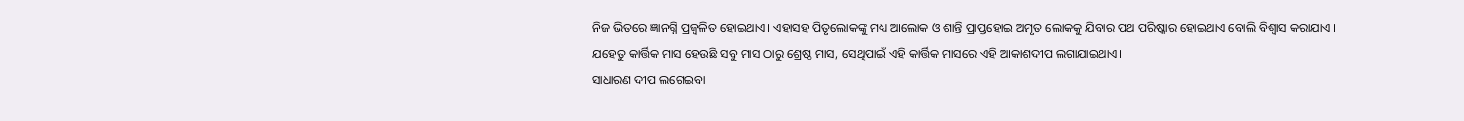ନିଜ ଭିତରେ ଜ୍ଞାନଗ୍ନି ପ୍ରଜ୍ଵଳିତ ହୋଇଥାଏ। ଏହାସହ ପିତୃଲୋକଙ୍କୁ ମଧ୍ୟ ଆଲୋକ ଓ ଶାନ୍ତି ପ୍ରାପ୍ତହୋଇ ଅମୃତ ଲୋକକୁ ଯିବାର ପଥ ପରିଷ୍କାର ହୋଇଥାଏ ବୋଲି ବିଶ୍ୱାସ କରାଯାଏ । ଯହେତୁ କାର୍ତ୍ତିକ ମାସ ହେଉଛି ସବୁ ମାସ ଠାରୁ ଶ୍ରେଷ୍ଠ ମାସ, ସେଥିପାଇଁ ଏହି କାର୍ତ୍ତିକ ମାସରେ ଏହି ଆକାଶଦୀପ ଲଗାଯାଇଥାଏ।
ସାଧାରଣ ଦୀପ ଲଗେଇବା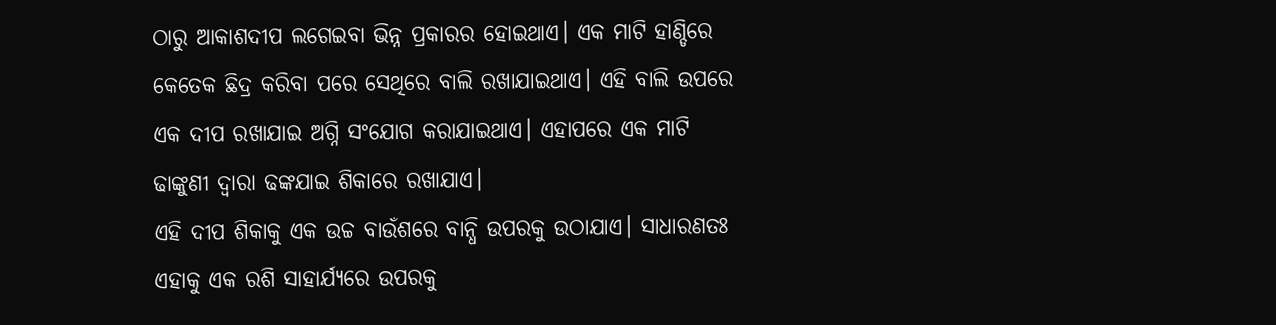ଠାରୁ ଆକାଶଦୀପ ଲଗେଇବା ଭିନ୍ନ ପ୍ରକାରର ହୋଇଥାଏ। ଏକ ମାଟି ହାଣ୍ଡିରେ କେତେକ ଛିଦ୍ର କରିବା ପରେ ସେଥିରେ ବାଲି ରଖାଯାଇଥାଏ। ଏହି ବାଲି ଉପରେ ଏକ ଦୀପ ରଖାଯାଇ ଅଗ୍ନି ସଂଯୋଗ କରାଯାଇଥାଏ। ଏହାପରେ ଏକ ମାଟି ଢାଙ୍କୁଣୀ ଦ୍ବାରା ଢଙ୍କଯାଇ ଶିକାରେ ରଖାଯାଏ।
ଏହି ଦୀପ ଶିକାକୁ ଏକ ଉଚ୍ଚ ବାଉଁଶରେ ବାନ୍ଧି ଉପରକୁ ଉଠାଯାଏ। ସାଧାରଣତଃ ଏହାକୁ ଏକ ରଶି ସାହାର୍ଯ୍ୟରେ ଉପରକୁ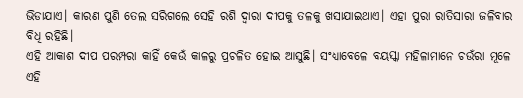ଭିଡାଯାଏ। କାରଣ ପୁଣି ତେଲ ସରିଗଲେ ସେହି ରଶି ଦ୍ବାରା ଦୀପକୁ ତଳକୁ ଖସାଯାଇଥାଏ। ଏହା ପୁରା ରାତିସାରା ଜଳିବାର ବିଧି ରହିଛି।
ଏହି ଆକାଶ ଦୀପ ପରମ୍ପରା କାହିଁ କେଉଁ କାଳରୁ ପ୍ରଚଳିତ ହୋଇ ଆସୁଛି। ସଂଧ୍ୟାବେଳେ ବୟସ୍କା ମହିଳାମାନେ ଚଉଁରା ମୂଳେ ଏହି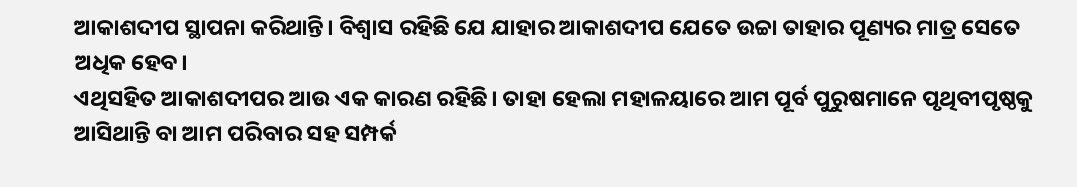ଆକାଶଦୀପ ସ୍ଥାପନା କରିଥାନ୍ତି। ବିଶ୍ବାସ ରହିଛି ଯେ ଯାହାର ଆକାଶଦୀପ ଯେତେ ଉଚ୍ଚା ତାହାର ପୂଣ୍ୟର ମାତ୍ର ସେତେ ଅଧିକ ହେବ।
ଏଥିସହିତ ଆକାଶଦୀପର ଆଉ ଏକ କାରଣ ରହିଛି। ତାହା ହେଲା ମହାଳୟାରେ ଆମ ପୂର୍ବ ପୁରୁଷମାନେ ପୃଥିବୀପୃଷ୍ଠକୁ ଆସିଥାନ୍ତି ବା ଆମ ପରିବାର ସହ ସମ୍ପର୍କ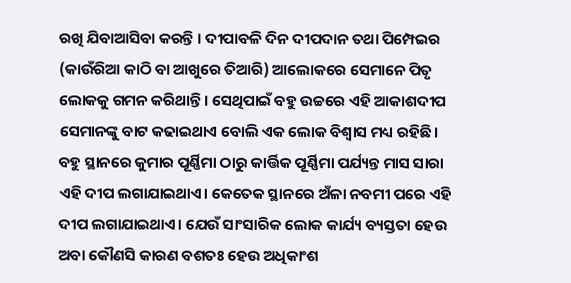ରଖି ଯିବାଆସିବା କରନ୍ତି । ଦୀପାବଳି ଦିନ ଦୀପଦାନ ତଥା ପିମ୍ପେଇର (କାଉଁରିଆ କାଠି ବା ଆଖୁରେ ତିଆରି) ଆଲୋକରେ ସେମାନେ ପିତୃ ଲୋକକୁ ଗମନ କରିଥାନ୍ତି । ସେଥିପାଇଁ ବହୁ ଉଚ୍ଚରେ ଏହି ଆକାଶଦୀପ ସେମାନଙ୍କୁ ବାଟ କଢାଇଥାଏ ବୋଲି ଏକ ଲୋକ ବିଶ୍ବାସ ମଧ୍ୟ ରହିଛି।
ବହୁ ସ୍ଥାନରେ କୁମାର ପୂର୍ଣ୍ଣିମା ଠାରୁ କାର୍ତ୍ତିକ ପୂର୍ଣ୍ଣିମା ପର୍ଯ୍ୟନ୍ତ ମାସ ସାରା ଏହି ଦୀପ ଲଗାଯାଇଥାଏ। କେତେକ ସ୍ଥାନରେ ଅଁଳା ନବମୀ ପରେ ଏହି ଦୀପ ଲଗାଯାଇଥାଏ। ଯେଉଁ ସାଂସାରିକ ଲୋକ କାର୍ଯ୍ୟ ବ୍ୟସ୍ତତା ହେଉ ଅବା କୌଣସି କାରଣ ବଶତଃ ହେଉ ଅଧିକାଂଶ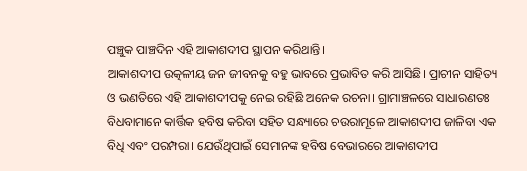ପଞ୍ଚୁକ ପାଞ୍ଚଦିନ ଏହି ଆକାଶଦୀପ ସ୍ଥାପନ କରିଥାନ୍ତି।
ଆକାଶଦୀପ ଉତ୍କଳୀୟ ଜନ ଜୀବନକୁ ବହୁ ଭାବରେ ପ୍ରଭାବିତ କରି ଆସିଛି। ପ୍ରାଚୀନ ସାହିତ୍ୟ ଓ ଭଣତିରେ ଏହି ଆକାଶଦୀପକୁ ନେଇ ରହିଛି ଅନେକ ରଚନା। ଗ୍ରାମାଞ୍ଚଳରେ ସାଧାରଣତଃ ବିଧବାମାନେ କାର୍ତ୍ତିକ ହବିଷ କରିବା ସହିତ ସନ୍ଧ୍ୟାରେ ଚଉରାମୂଳେ ଆକାଶଦୀପ ଜାଳିବା ଏକ ବିଧି ଏବଂ ପରମ୍ପରା। ଯେଉଁଥିପାଇଁ ସେମାନଙ୍କ ହବିଷ ବେଭାରରେ ଆକାଶଦୀପ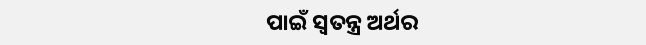ପାଇଁ ସ୍ୱତନ୍ତ୍ର ଅର୍ଥର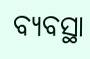ବ୍ୟବସ୍ଥା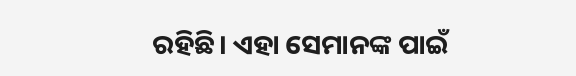ରହିଛି। ଏହା ସେମାନଙ୍କ ପାଇଁ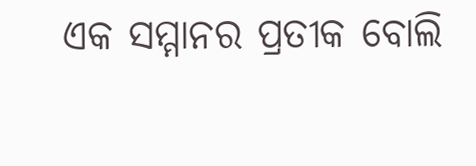ଏକ ସମ୍ମାନର ପ୍ରତୀକ ବୋଲି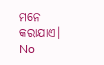ମନେ କରାଯାଏ।
No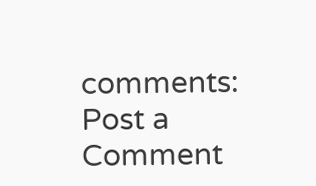comments:
Post a Comment